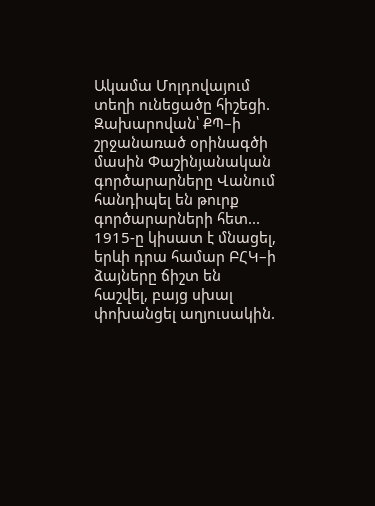Ակամա Մոլդովայում տեղի ունեցածը հիշեցի. Զախարովան՝ ՔՊ–ի շրջանառած օրինագծի մասին Փաշինյանական գործարարները Վանում հանդիպել են թուրք գործարարների հետ... 1915-ը կիսատ է մնացել, երևի դրա համար ԲՀԿ–ի ձայները ճիշտ են հաշվել, բայց սխալ փոխանցել աղյուսակին.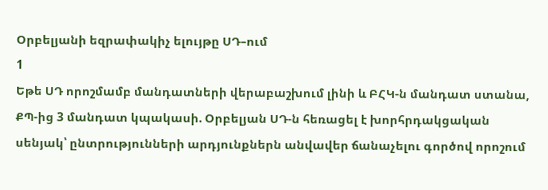Օրբելյանի եզրափակիչ ելույթը ՍԴ–ում
1
Եթե ՍԴ որոշմամբ մանդատների վերաբաշխում լինի և ԲՀԿ-ն մանդատ ստանա, ՔՊ-ից 3 մանդատ կպակասի. Օրբելյան ՍԴ-ն հեռացել է խորհրդակցական սենյակ՝ ընտրությունների արդյունքներն անվավեր ճանաչելու գործով որոշում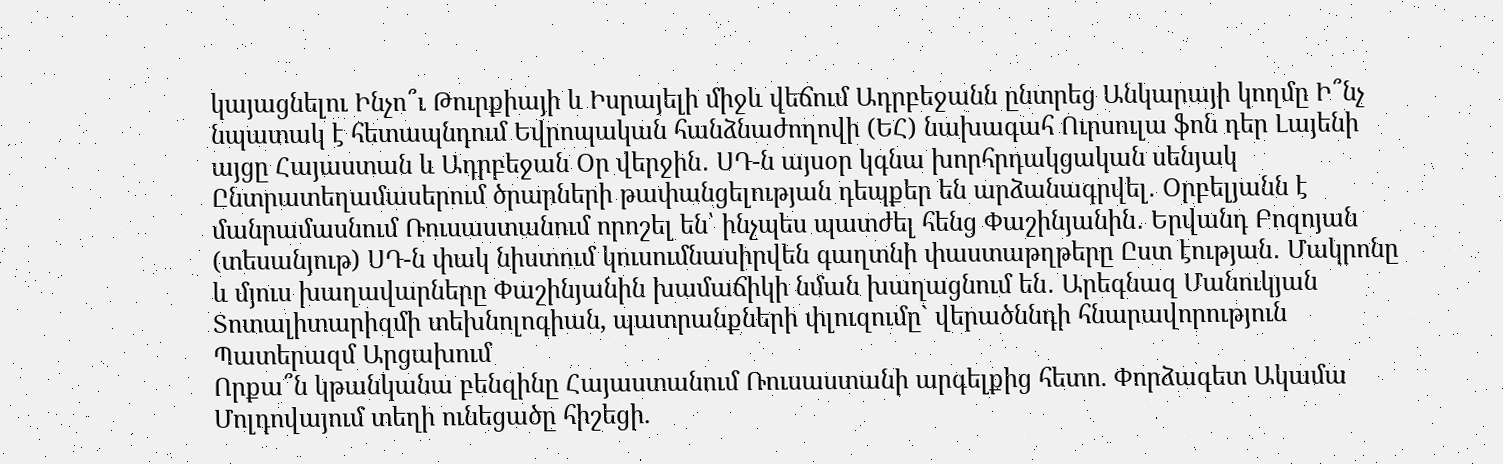կայացնելու Ինչո՞ւ Թուրքիայի և Իսրայելի միջև վեճում Ադրբեջանն ընտրեց Անկարայի կողմը Ի՞նչ նպատակ է հետապնդում Եվրոպական հանձնաժողովի (ԵՀ) նախագահ Ուրսուլա ֆոն դեր Լայենի այցը Հայաստան և Ադրբեջան Օր վերջին․ ՍԴ-ն այսօր կգնա խորհրդակցական սենյակ Ընտրատեղամասերում ծրարների թափանցելության դեպքեր են արձանագրվել․ Օրբելյանն է մանրամասնում Ռուսաստանում որոշել են՝ ինչպես պատժել հենց Փաշինյանին․ Երվանդ Բոզոյան (տեսանյութ) ՍԴ-ն փակ նիստում կուսումնասիրվեն գաղտնի փաստաթղթերը Ըստ էության․ Մակրոնը և մյուս խաղավարները Փաշինյանին խամաճիկի նման խաղացնում են․ Արեգնազ Մանուկյան Տոտալիտարիզմի տեխնոլոգիան, պատրանքների փլուզումը` վերածննդի հնարավորություն Պատերազմ Արցախում
Որքա՞ն կթանկանա բենզինը Հայաստանում Ռուսաստանի արգելքից հետո. Փորձագետ Ակամա Մոլդովայում տեղի ունեցածը հիշեցի.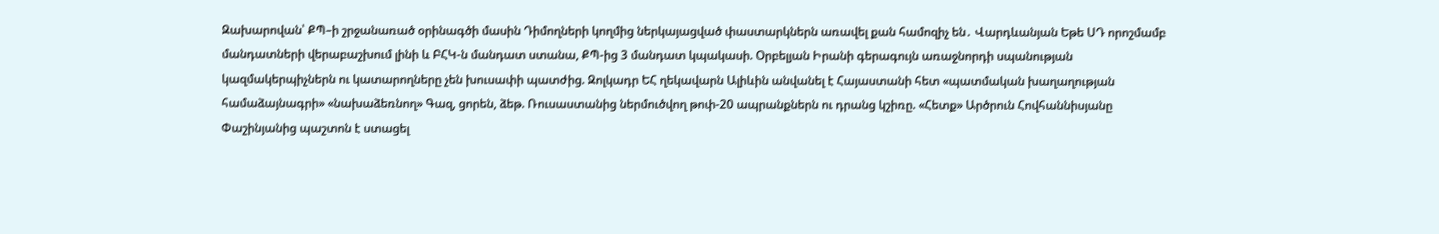Զախարովան՝ ՔՊ–ի շրջանառած օրինագծի մասին Դիմողների կողմից ներկայացված փաստարկներն առավել քան համոզիչ են․ Վարդևանյան Եթե ՍԴ որոշմամբ մանդատների վերաբաշխում լինի և ԲՀԿ-ն մանդատ ստանա, ՔՊ-ից 3 մանդատ կպակասի. Օրբելյան Իրանի գերագույն առաջնորդի սպանության կազմակերպիչներն ու կատարողները չեն խուսափի պատժից. Զոլկադր ԵՀ ղեկավարն Ալիևին անվանել է Հայաստանի հետ «պատմական խաղաղության համաձայնագրի» «նախաձեռնող» Գազ, ցորեն, ձեթ. Ռուսաստանից ներմուծվող թոփ-20 ապրանքներն ու դրանց կշիռը. «Հետք» Արծրուն Հովհաննիսյանը Փաշինյանից պաշտոն է ստացել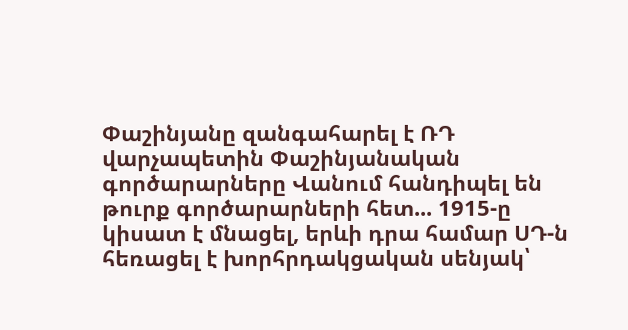Փաշինյանը զանգահարել է ՌԴ վարչապետին Փաշինյանական գործարարները Վանում հանդիպել են թուրք գործարարների հետ... 1915-ը կիսատ է մնացել, երևի դրա համար ՍԴ-ն հեռացել է խորհրդակցական սենյակ՝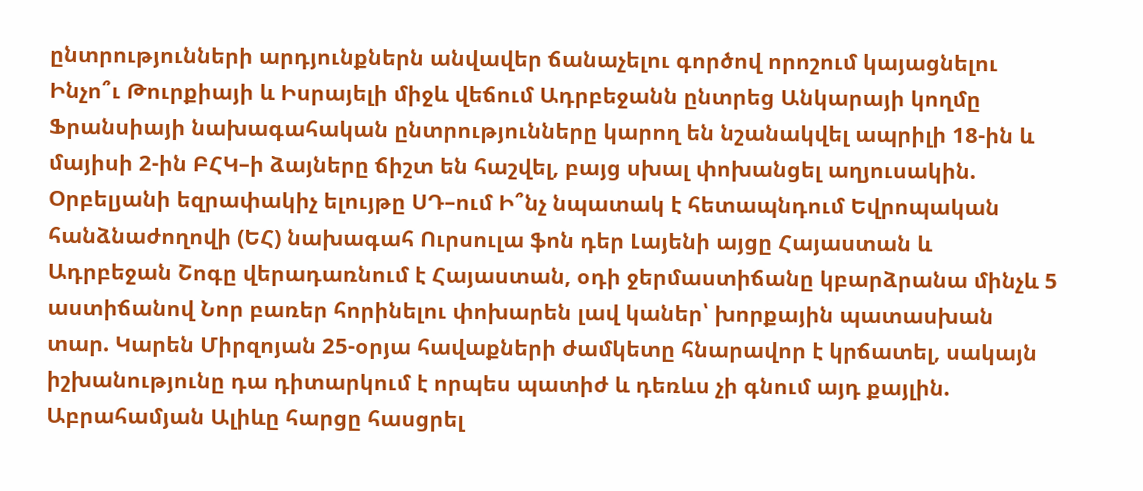ընտրությունների արդյունքներն անվավեր ճանաչելու գործով որոշում կայացնելու Ինչո՞ւ Թուրքիայի և Իսրայելի միջև վեճում Ադրբեջանն ընտրեց Անկարայի կողմը Ֆրանսիայի նախագահական ընտրությունները կարող են նշանակվել ապրիլի 18-ին և մայիսի 2-ին ԲՀԿ–ի ձայները ճիշտ են հաշվել, բայց սխալ փոխանցել աղյուսակին. Օրբելյանի եզրափակիչ ելույթը ՍԴ–ում Ի՞նչ նպատակ է հետապնդում Եվրոպական հանձնաժողովի (ԵՀ) նախագահ Ուրսուլա ֆոն դեր Լայենի այցը Հայաստան և Ադրբեջան Շոգը վերադառնում է Հայաստան, օդի ջերմաստիճանը կբարձրանա մինչև 5 աստիճանով Նոր բառեր հորինելու փոխարեն լավ կաներ՝ խորքային պատասխան տար. Կարեն Միրզոյան 25-օրյա հավաքների ժամկետը հնարավոր է կրճատել, սակայն իշխանությունը դա դիտարկում է որպես պատիժ և դեռևս չի գնում այդ քայլին. Աբրահամյան Ալիևը հարցը հասցրել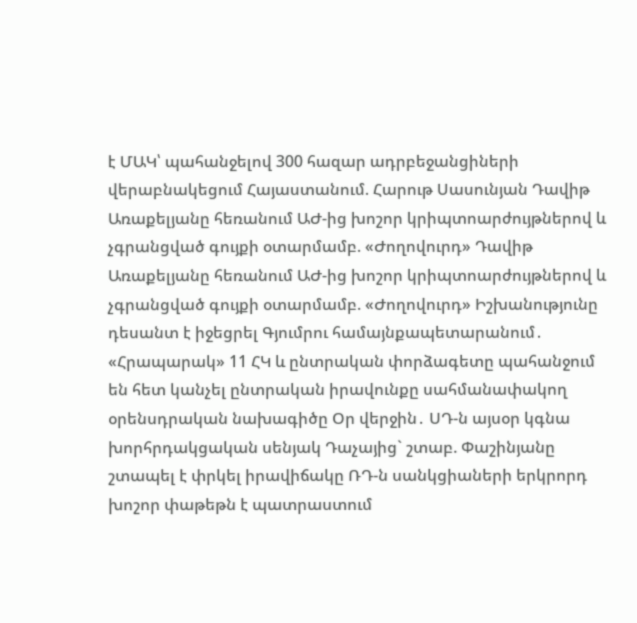է ՄԱԿ՝ պահանջելով 300 հազար ադրբեջանցիների վերաբնակեցում Հայաստանում. Հարութ Սասունյան Դավիթ Առաքելյանը հեռանում ԱԺ-ից խոշոր կրիպտոարժույթներով և չգրանցված գույքի օտարմամբ. «Ժողովուրդ» Դավիթ Առաքելյանը հեռանում ԱԺ-ից խոշոր կրիպտոարժույթներով և չգրանցված գույքի օտարմամբ. «Ժողովուրդ» Իշխանությունը դեսանտ է իջեցրել Գյումրու համայնքապետարանում․ «Հրապարակ» 11 ՀԿ և ընտրական փորձագետը պահանջում են հետ կանչել ընտրական իրավունքը սահմանափակող օրենսդրական նախագիծը Օր վերջին․ ՍԴ-ն այսօր կգնա խորհրդակցական սենյակ Դաչայից` շտաբ. Փաշինյանը շտապել է փրկել իրավիճակը ՌԴ-ն սանկցիաների երկրորդ խոշոր փաթեթն է պատրաստում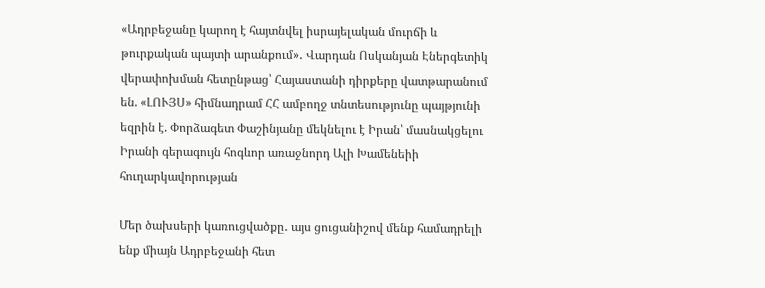«Ադրբեջանը կարող է հայտնվել իսրայելական մուրճի և թուրքական պայտի արանքում»․ Վարդան Ոսկանյան Էներգետիկ վերափոխման հետընթաց՝ Հայաստանի դիրքերը վատթարանում են. «ԼՈՒՅՍ» հիմնադրամ ՀՀ ամբողջ տնտեսությունը պայթյունի եզրին է. Փորձագետ Փաշինյանը մեկնելու է Իրան՝ մասնակցելու Իրանի գերագույն հոգևոր առաջնորդ Ալի Խամենեիի հուղարկավորության

Մեր ծախսերի կառուցվածքը․ այս ցուցանիշով մենք համադրելի ենք միայն Ադրբեջանի հետ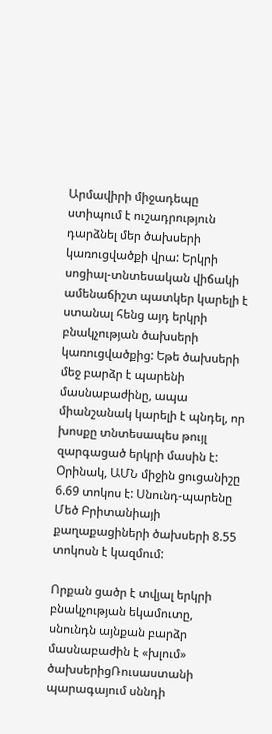Արմավիրի միջադեպը ստիպում է ուշադրություն դարձնել մեր ծախսերի կառուցվածքի վրա: Երկրի սոցիալ-տնտեսական վիճակի ամենաճիշտ պատկեր կարելի է ստանալ հենց այդ երկրի բնակչության ծախսերի կառուցվածքից: Եթե ծախսերի մեջ բարձր է պարենի մասնաբաժինը, ապա միանշանակ կարելի է պնդել, որ խոսքը տնտեսապես թույլ զարգացած երկրի մասին է: Օրինակ, ԱՄՆ միջին ցուցանիշը 6.69 տոկոս է: Սնունդ-պարենը Մեծ Բրիտանիայի քաղաքացիների ծախսերի 8.55 տոկոսն է կազմում:

Որքան ցածր է տվյալ երկրի բնակչության եկամուտը, սնունդն այնքան բարձր մասնաբաժին է «խլում» ծախսերիցՌուսաստանի պարագայում սննդի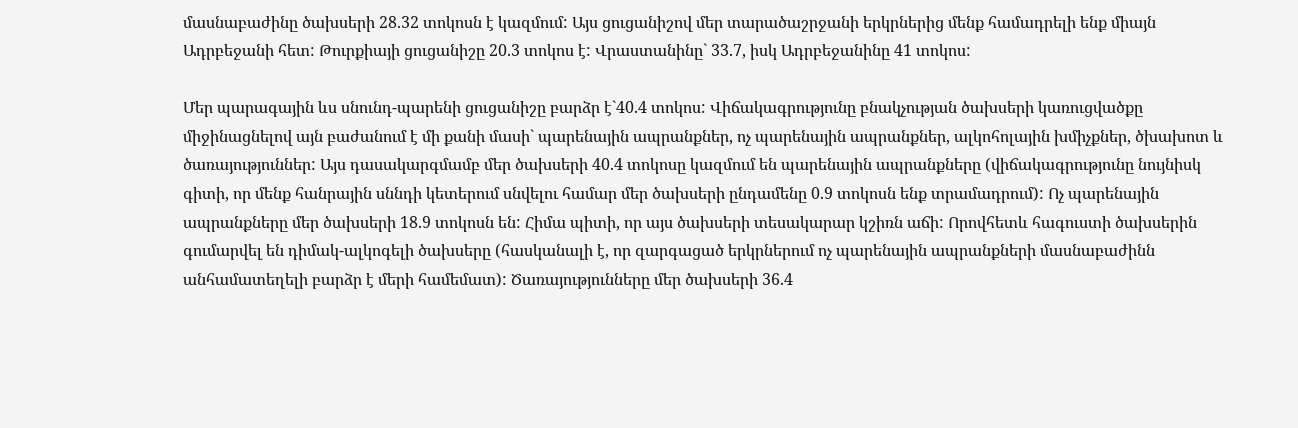մասնաբաժինը ծախսերի 28.32 տոկոսն է կազմում: Այս ցուցանիշով մեր տարածաշրջանի երկրներից մենք համադրելի ենք միայն Ադրբեջանի հետ: Թուրքիայի ցուցանիշը 20.3 տոկոս է: Վրաստանինը` 33.7, իսկ Ադրբեջանինը 41 տոկոս:

Մեր պարագային ևս սնունդ-պարենի ցուցանիշը բարձր է`40.4 տոկոս: Վիճակագրությունը բնակչության ծախսերի կառուցվածքը միջինացնելով այն բաժանում է մի քանի մասի` պարենային ապրանքներ, ոչ պարենային ապրանքներ, ալկոհոլային խմիչքներ, ծխախոտ և ծառայություններ: Այս դասակարգմամբ մեր ծախսերի 40.4 տոկոսը կազմում են պարենային ապրանքները (վիճակագրությունը նույնիսկ գիտի, որ մենք հանրային սննդի կետերում սնվելու համար մեր ծախսերի ընդամենը 0.9 տոկոսն ենք տրամադրում): Ոչ պարենային ապրանքները մեր ծախսերի 18.9 տոկոսն են: Հիմա պիտի, որ այս ծախսերի տեսակարար կշիռն աճի: Որովհետև հագուստի ծախսերին գումարվել են դիմակ-ալկոգելի ծախսերը (հասկանալի է, որ զարգացած երկրներում ոչ պարենային ապրանքների մասնաբաժինն անհամատեղելի բարձր է մերի համեմատ): Ծառայությունները մեր ծախսերի 36.4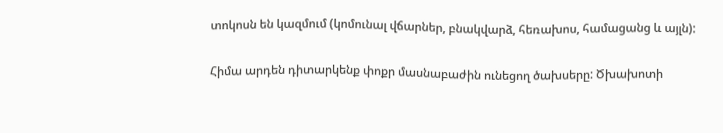տոկոսն են կազմում (կոմունալ վճարներ, բնակվարձ, հեռախոս, համացանց և այլն):

Հիմա արդեն դիտարկենք փոքր մասնաբաժին ունեցող ծախսերը: Ծխախոտի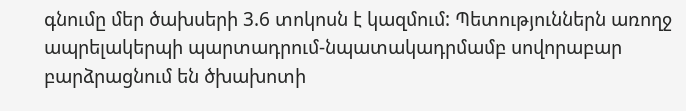գնումը մեր ծախսերի 3.6 տոկոսն է կազմում: Պետություններն առողջ ապրելակերպի պարտադրում-նպատակադրմամբ սովորաբար բարձրացնում են ծխախոտի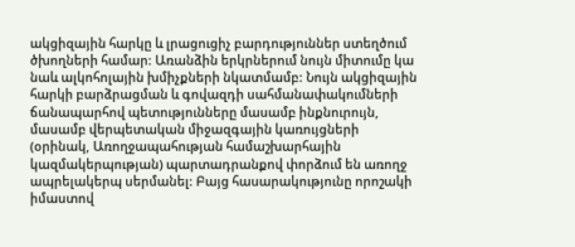ակցիզային հարկը և լրացուցիչ բարդություններ ստեղծում ծխողների համար: Առանձին երկրներում նույն միտումը կա նաև ալկոհոլային խմիչքների նկատմամբ: Նույն ակցիզային հարկի բարձրացման և գովազդի սահմանափակումների ճանապարհով պետությունները մասամբ ինքնուրույն, մասամբ վերպետական միջազգային կառույցների (օրինակ, Առողջապահության համաշխարհային կազմակերպության) պարտադրանքով փորձում են առողջ ապրելակերպ սերմանել: Բայց հասարակությունը որոշակի իմաստով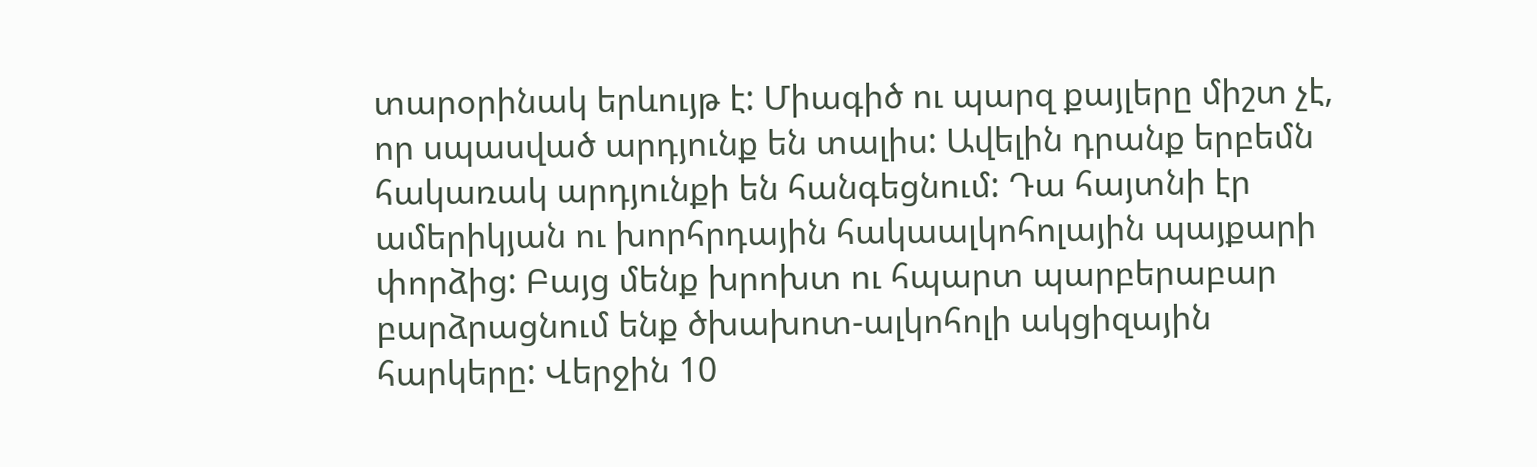տարօրինակ երևույթ է: Միագիծ ու պարզ քայլերը միշտ չէ, որ սպասված արդյունք են տալիս: Ավելին դրանք երբեմն հակառակ արդյունքի են հանգեցնում: Դա հայտնի էր ամերիկյան ու խորհրդային հակաալկոհոլային պայքարի փորձից: Բայց մենք խրոխտ ու հպարտ պարբերաբար բարձրացնում ենք ծխախոտ-ալկոհոլի ակցիզային հարկերը: Վերջին 10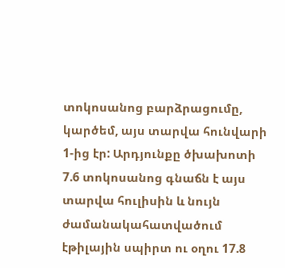տոկոսանոց բարձրացումը, կարծեմ, այս տարվա հունվարի 1-ից էր: Արդյունքը ծխախոտի 7.6 տոկոսանոց գնաճն է այս տարվա հուլիսին և նույն ժամանակահատվածում էթիլային սպիրտ ու օղու 17.8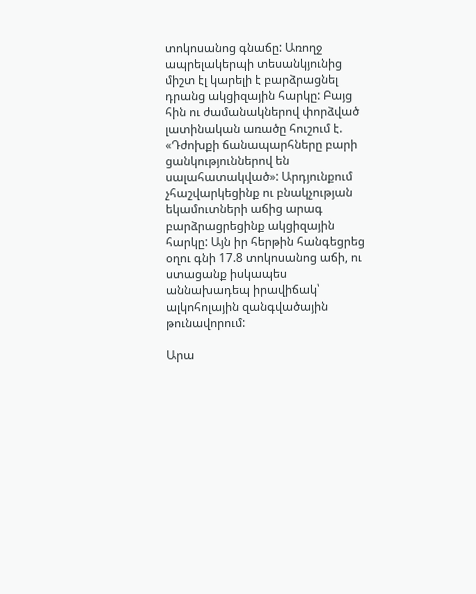տոկոսանոց գնաճը: Առողջ ապրելակերպի տեսանկյունից միշտ էլ կարելի է բարձրացնել դրանց ակցիզային հարկը: Բայց հին ու ժամանակներով փորձված լատինական առածը հուշում է. «Դժոխքի ճանապարհները բարի ցանկություններով են սալահատակված»: Արդյունքում չհաշվարկեցինք ու բնակչության եկամուտների աճից արագ բարձրացրեցինք ակցիզային հարկը: Այն իր հերթին հանգեցրեց օղու գնի 17.8 տոկոսանոց աճի, ու ստացանք իսկապես աննախադեպ իրավիճակ՝ ալկոհոլային զանգվածային թունավորում:

Արա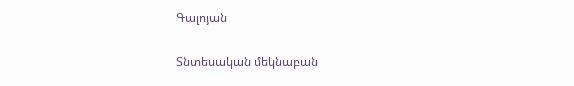Գալոյան

Տնտեսական մեկնաբան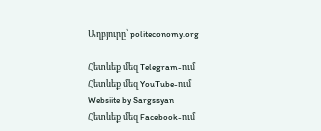Աղբյուրը՝ politeconomy.org

Հետևեք մեզ Telegram-ում
Հետևեք մեզ YouTube-ում
Websiite by Sargssyan
Հետևեք մեզ Facebook-ում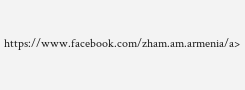https://www.facebook.com/zham.am.armenia/a>